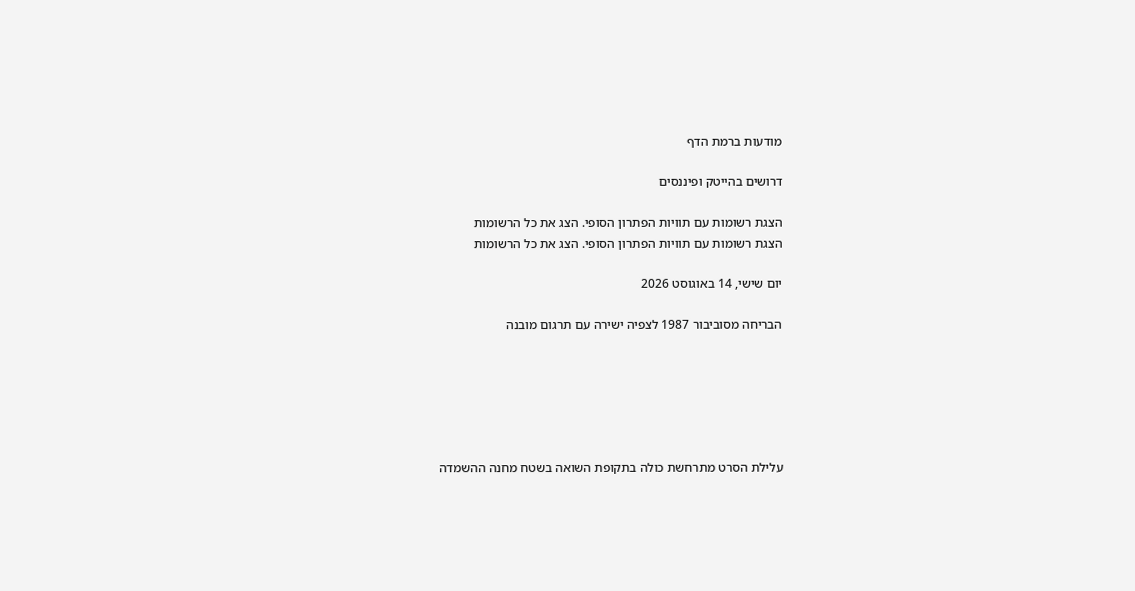מודעות ברמת הדף

דרושים בהייטק ופיננסים

הצגת רשומות עם תוויות הפתרון הסופי. הצג את כל הרשומות
הצגת רשומות עם תוויות הפתרון הסופי. הצג את כל הרשומות

יום שישי, 14 באוגוסט 2026

הבריחה מסוביבור 1987 לצפיה ישירה עם תרגום מובנה






עלילת הסרט מתרחשת כולה בתקופת השואה בשטח מחנה ההשמדה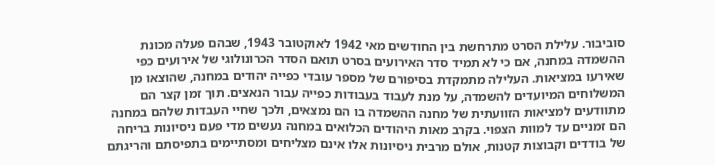סוביבור. עלילת הסרט מתרחשת בין החודשים מאי 1942 לאוקטובר 1943, שבהם פעלה מכונת ההשמדה במחנה, אם כי לא תמיד סדר האירועים בסרט תואם הסדר הכרונולוגי של אירועים כפי שאירעו במציאות. העלילה מתמקדת בסיפורם של מספר עובדי כפייה יהודים במחנה, שהוצאו מן המשלוחים המיועדים להשמדה, על מנת לעבוד בעבודות כפייה עבור הנאצים. תוך זמן קצר הם מתוודעים למציאות הזוועתית של מחנה ההשמדה בו הם נמצאים, ולכך שחיי העבדות שלהם במחנה הם זמניים עד למוות הצפוי. בקרב מאות היהודים הכלואים במחנה נעשים מדי פעם ניסיונות בריחה של בודדים וקבוצות קטנות, אולם מרבית ניסיונות אלו אינם מצליחים ומסתיימים בתפיסתם והריגתם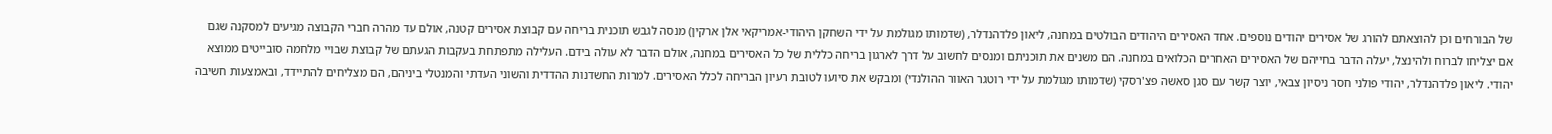של הבורחים וכן להוצאתם להורג של אסירים יהודים נוספים. אחד האסירים היהודים הבולטים במחנה, ליאון פלדהנדלר, (שדמותו מגולמת על ידי השחקן היהודי-אמריקאי אלן ארקין) מנסה לגבש תוכנית בריחה עם קבוצת אסירים קטנה, אולם עד מהרה חברי הקבוצה מגיעים למסקנה שגם אם יצליחו לברוח ולהינצל, יעלה הדבר בחייהם של האסירים האחרים הכלואים במחנה. הם משנים את תוכניתם ומנסים לחשוב על דרך לארגון בריחה כללית של כל האסירים במחנה, אולם הדבר לא עולה בידם. העלילה מתפתחת בעקבות הגעתם של קבוצת שבויי מלחמה סובייטים ממוצא יהודי. ליאון פלדהנדלר, יהודי פולני חסר ניסיון צבאי, יוצר קשר עם סגן סאשה פצ'רסקי (שדמותו מגולמת על ידי רוטגר האוור ההולנדי) ומבקש את סיועו לטובת רעיון הבריחה לכלל האסירים. למרות החשדנות ההדדית והשוני העדתי והמנטלי ביניהם, הם מצליחים להתיידד, ובאמצעות חשיבה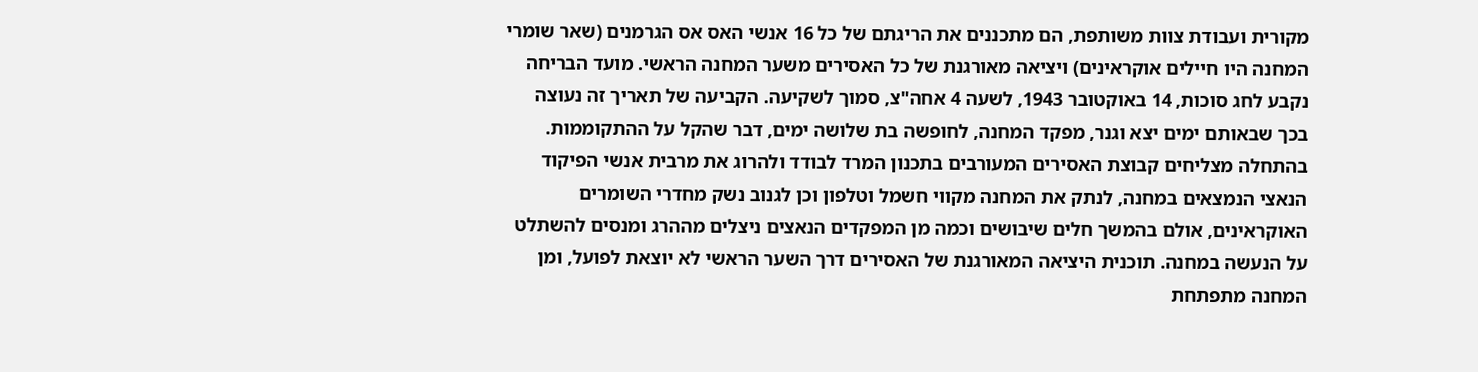מקורית ועבודת צוות משותפת, הם מתכננים את הריגתם של כל 16 אנשי האס אס הגרמנים (שאר שומרי המחנה היו חיילים אוקראינים) ויציאה מאורגנת של כל האסירים משער המחנה הראשי. מועד הבריחה נקבע לחג סוכות, 14 באוקטובר 1943, לשעה 4 אחה"צ, סמוך לשקיעה. הקביעה של תאריך זה נעוצה בכך שבאותם ימים יצא וגנר, מפקד המחנה, לחופשה בת שלושה ימים, דבר שהקל על ההתקוממות. בהתחלה מצליחים קבוצת האסירים המעורבים בתכנון המרד לבודד ולהרוג את מרבית אנשי הפיקוד הנאצי הנמצאים במחנה, לנתק את המחנה מקווי חשמל וטלפון וכן לגנוב נשק מחדרי השומרים האוקראינים, אולם בהמשך חלים שיבושים וכמה מן המפקדים הנאצים ניצלים מההרג ומנסים להשתלט על הנעשה במחנה. תוכנית היציאה המאורגנת של האסירים דרך השער הראשי לא יוצאת לפועל, ומן המחנה מתפתחת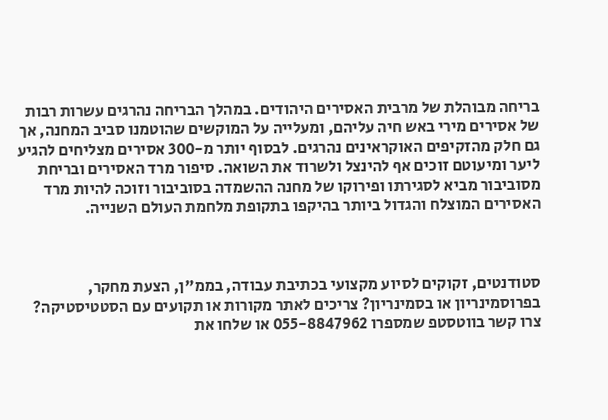בריחה מבוהלת של מרבית האסירים היהודים. במהלך הבריחה נהרגים עשרות רבות של אסירים מירי באש חיה עליהם, ומעלייה על המוקשים שהוטמנו סביב המחנה, אך גם חלק מהזקיפים האוקראינים נהרגים. לבסוף יותר מ-300 אסירים מצליחים להגיע ליער ומיעוטם זוכים אף להינצל ולשרוד את השואה. סיפור מרד האסירים ובריחת מסוביבור מביא לסגירתו ופירוקו של מחנה ההשמדה בסוביבור וזוכה להיות מרד האסירים המוצלח והגדול ביותר בהיקפו בתקופת מלחמת העולם השנייה.



סטודנטים, זקוקים לסיוע מקצועי בכתיבת עבודה, בממ"ן, הצעת מחקר, בפרוסמינריון או בסמינריון? צריכים לאתר מקורות או תקועים עם הסטטיסטיקה?
צרו קשר בווטסטפ שמספרו 055-8847962 או שלחו את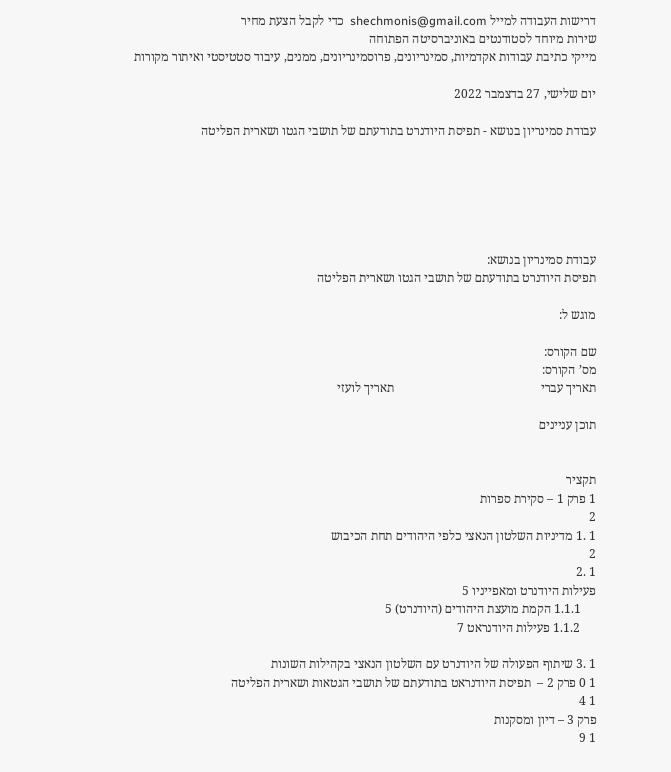דרישות העבודה למייל shechmonis@gmail.com  כדי לקבל הצעת מחיר
שירות מיוחד לסטודנטים באוניברסיטה הפתוחה
מייקי כתיבת עבודות אקדמיות, סמינריונים, פרוסמינריונים, ממנים, עיבוד סטטיסטי ואיתור מקורות

יום שלישי, 27 בדצמבר 2022

עבודת סמינריון בנושא - תפיסת היודנרט בתודעתם של תושבי הגטו ושארית הפליטה






עבודת סמינריון בנושא:
תפיסת היודנרט בתודעתם של תושבי הגטו ושארית הפליטה

מוגש ל:

שם הקורס:
מס’ הקורס:
תאריך עברי                                               תאריך לועזי

תוכן עניינים


תקציר
1 פרק 1 – סקירת ספרות
2
1 .1 מדיניות השלטון הנאצי כלפי היהודים תחת הכיבוש
2
1 .2
פעילות היודנרט ומאפייניו 5
     1.1.1 הקמת מועצת היהודים (היודנרט) 5
     1.1.2 פעילות היודנראט 7

1 .3 שיתוף הפעולה של היודנרט עם השלטון הנאצי בקהילות השונות
1 0 פרק 2 –  תפיסת היודנראט בתודעתם של תושבי הגטאות ושארית הפליטה
1 4
פרק 3 – דיון ומסקנות
1 9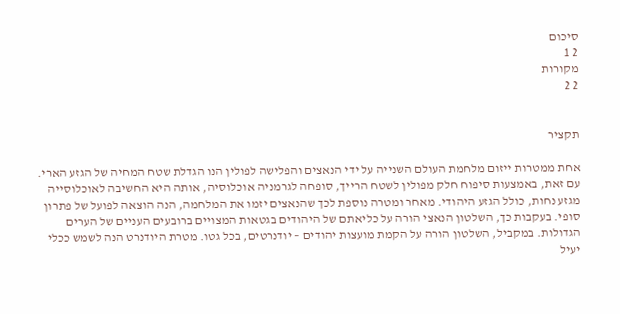סיכום
2 1
מקורות
2 2


תקציר

אחת ממטרות ייזום מלחמת העולם השנייה על ידי הנאצים והפלישה לפולין הנו הגדלת שטח המחיה של הגזע הארי. עם זאת, באמצעות סיפוח חלק מפולין לשטח הרייך, סופחה לגרמניה אוכלוסיה, אותה היא החשיבה לאוכלוסייה מגזע נחות, כולל הגזע היהודי. מאחר ומטרה נוספת לכך שהנאצים יזמו את המלחמה, הנה הוצאה לפועל של פתרון סופי. בעקבות כך, השלטון הנאצי הורה על כליאתם של היהודים בגטאות המצויים ברובעים העניים של הערים הגדולות. במקביל, השלטון הורה על הקמת מועצות יהודים – יודנרטים, בכל גטו. מטרת היודנרט הנה לשמש ככלי יעיל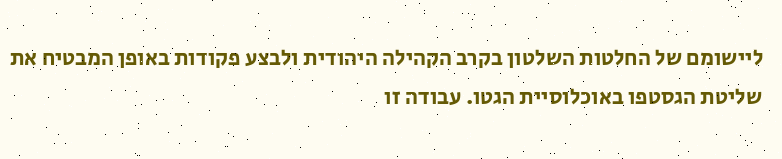ליישומם של החלטות השלטון בקרב הקהילה היהודית ולבצע פקודות באופן המבטיח את שליטת הגסטפו באוכלוסיית הגטו. עבודה זו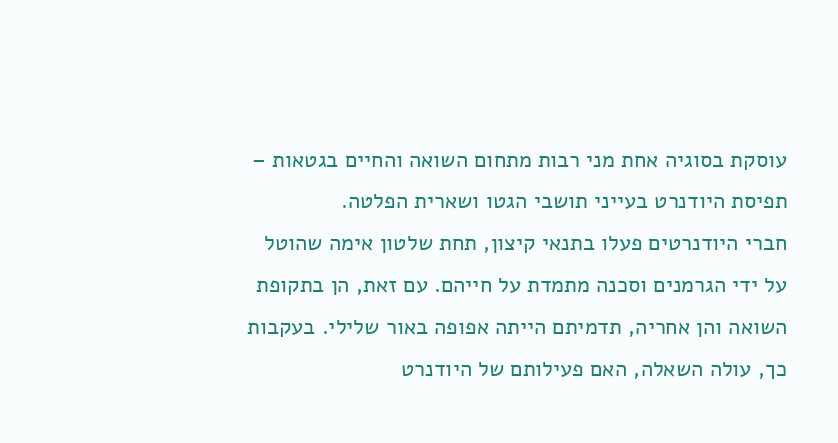עוסקת בסוגיה אחת מני רבות מתחום השואה והחיים בגטאות – תפיסת היודנרט בעייני תושבי הגטו ושארית הפלטה.
חברי היודנרטים פעלו בתנאי קיצון, תחת שלטון אימה שהוטל על ידי הגרמנים וסכנה מתמדת על חייהם. עם זאת, הן בתקופת השואה והן אחריה, תדמיתם הייתה אפופה באור שלילי. בעקבות כך, עולה השאלה, האם פעילותם של היודנרט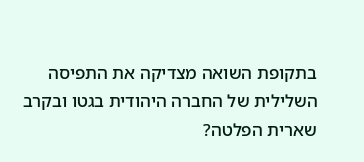בתקופת השואה מצדיקה את התפיסה השלילית של החברה היהודית בגטו ובקרב שארית הפלטה?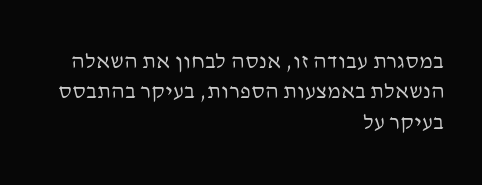במסגרת עבודה זו, אנסה לבחון את השאלה הנשאלת באמצעות הספרות, בעיקר בהתבסס בעיקר על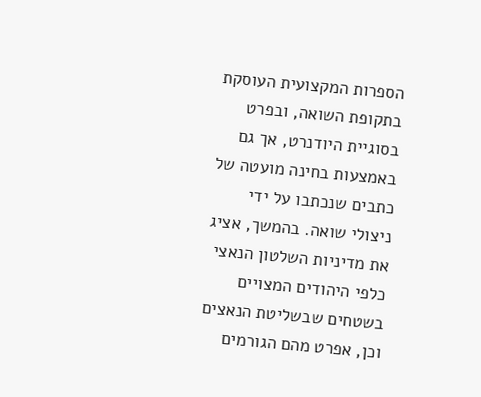הספרות המקצועית העוסקת בתקופת השואה, ובפרט בסוגיית היודנרט, אך גם באמצעות בחינה מועטה של כתבים שנכתבו על ידי ניצולי שואה. בהמשך, אציג את מדיניות השלטון הנאצי כלפי היהודים המצויים בשטחים שבשליטת הנאצים וכן, אפרט מהם הגורמים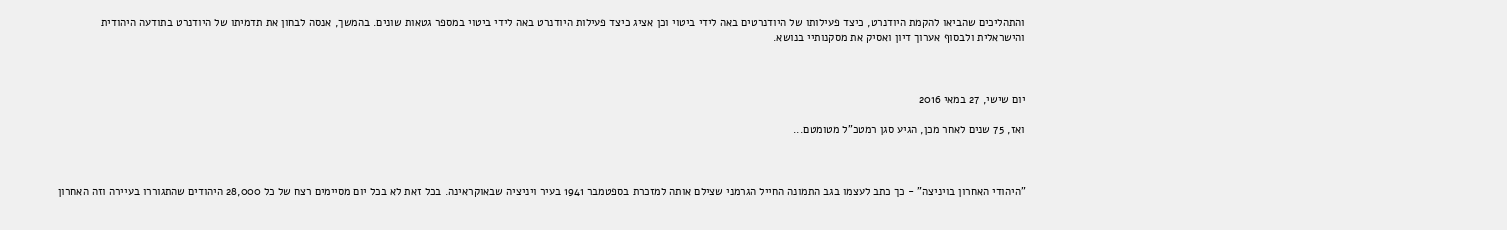והתהליכים שהביאו להקמת היודנרט, כיצד פעילותו של היודנרטים באה לידי ביטוי וכן אציג כיצד פעילות היודנרט באה לידי ביטוי במספר גטאות שונים. בהמשך, אנסה לבחון את תדמיתו של היודנרט בתודעה היהודית והישראלית ולבסוף אערוך דיון ואסיק את מסקנותיי בנושא.



יום שישי, 27 במאי 2016

ואז, 75 שנים לאחר מכן, הגיע סגן רמטכ"ל מטומטם...



"היהודי האחרון בויניצה" - כך כתב לעצמו בגב התמונה החייל הגרמני שצילם אותה למזכרת בספטמבר 1941 בעיר ויניציה שבאוקראינה. בכל זאת לא בכל יום מסיימים רצח של כל 28,000 היהודים שהתגוררו בעיירה וזה האחרון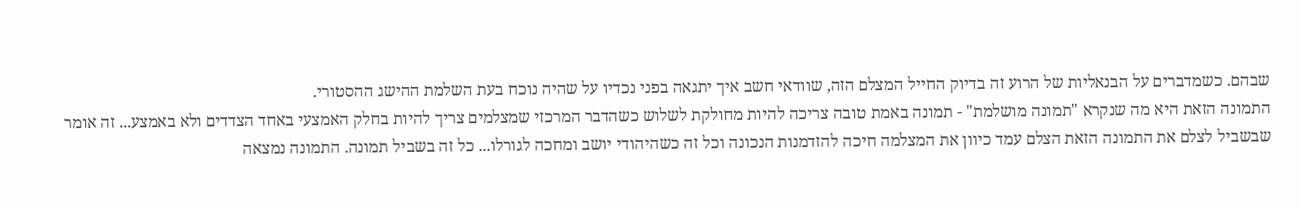שבהם. כשמדברים על הבנאליות של הרוע זה בדיוק החייל המצלם הזה, שוודאי חשב איך יתגאה בפני נכדיו על שהיה נוכח בעת השלמת ההישג ההסטורי.
התמונה הזאת היא מה שנקרא "תמונה מושלמת" - תמונה באמת טובה צריכה להיות מחולקת לשלוש כשהדבר המרכזי שמצלמים צריך להיות בחלק האמצעי באחד הצדדים ולא באמצע... זה אומר שבשביל לצלם את התמונה הזאת הצלם עמד כיוון את המצלמה חיכה להזדמנות הנכונה וכל זה כשהיהודי יושב ומחכה לגורלו... כל זה בשביל תמונה. התמונה נמצאה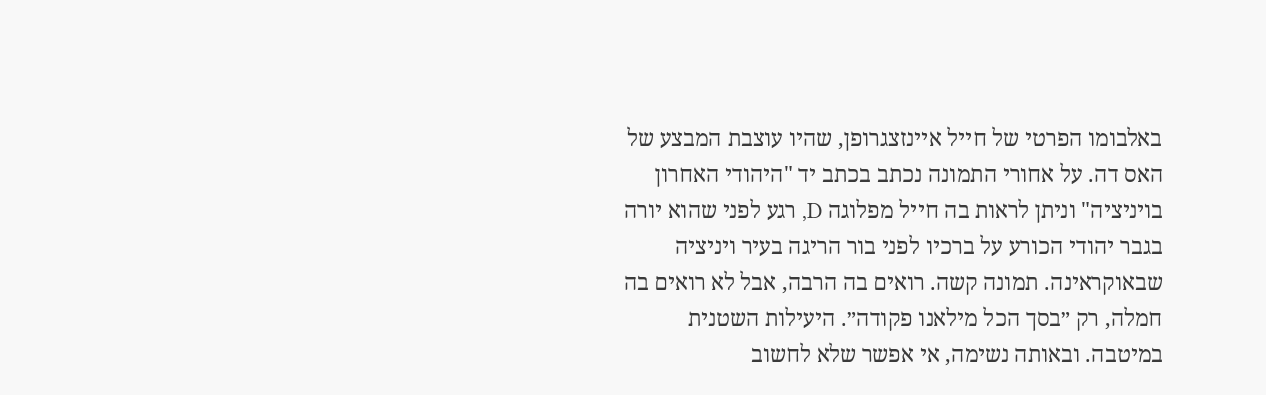באלבומו הפרטי של חייל איינזצגרופן, שהיו עוצבת המבצע של האס דה. על אחורי התמונה נכתב בכתב יד "היהודי האחרון בויניציה" וניתן לראות בה חייל מפלוגה D, רגע לפני שהוא יורה בגבר יהודי הכורע על ברכיו לפני בור הריגה בעיר ויניציה שבאוקראינה. תמונה קשה. רואים בה הרבה, אבל לא רואים בה חמלה, רק ״בסך הכל מילאנו פקודה״. היעילות השטנית במיטבה. ובאותה נשימה, אי אפשר שלא לחשוב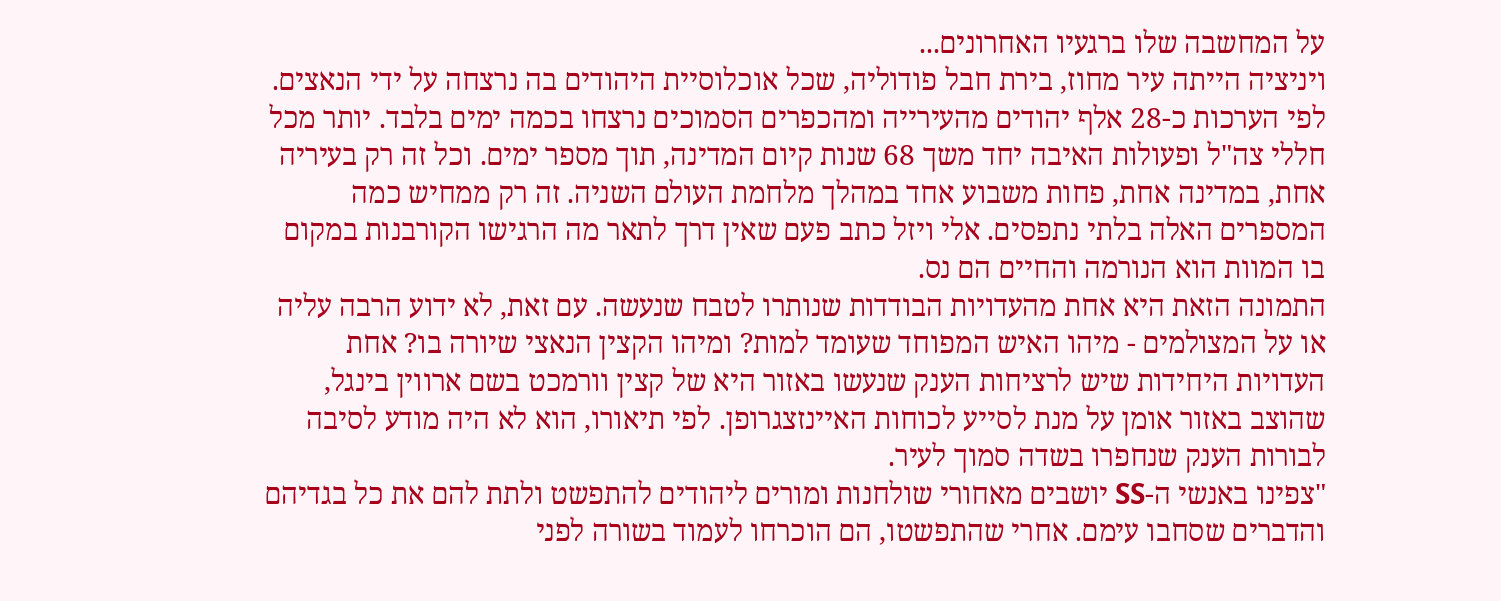על המחשבה שלו ברגעיו האחרונים...
ויניציה הייתה עיר מחוז, בירת חבל פודוליה, שכל אוכלוסיית היהודים בה נרצחה על ידי הנאצים. לפי הערכות כ-28 אלף יהודים מהעירייה ומהכפרים הסמוכים נרצחו בכמה ימים בלבד. יותר מכל חללי צה"ל ופעולות האיבה יחד משך 68 שנות קיום המדינה, תוך מספר ימים. וכל זה רק בעיריה אחת, במדינה אחת, פחות משבוע אחד במהלך מלחמת העולם השניה. זה רק ממחיש כמה המספרים האלה בלתי נתפסים. אלי ויזל כתב פעם שאין דרך לתאר מה הרגישו הקורבנות במקום בו המוות הוא הנורמה והחיים הם נס.
התמונה הזאת היא אחת מהעדויות הבודדות שנותרו לטבח שנעשה. עם זאת, לא ידוע הרבה עליה או על המצולמים - מיהו האיש המפוחד שעומד למות? ומיהו הקצין הנאצי שיורה בו? אחת העדויות היחידות שיש לרציחות הענק שנעשו באזור היא של קצין וורמכט בשם ארווין בינגל, שהוצב באזור אומן על מנת לסייע לכוחות האיינזצגרופן. לפי תיאורו, הוא לא היה מודע לסיבה לבורות הענק שנחפרו בשדה סמוך לעיר.
"צפינו באנשי ה-SS יושבים מאחורי שולחנות ומורים ליהודים להתפשט ולתת להם את כל בגדיהם והדברים שסחבו עימם. אחרי שהתפשטו, הם הוכרחו לעמוד בשורה לפני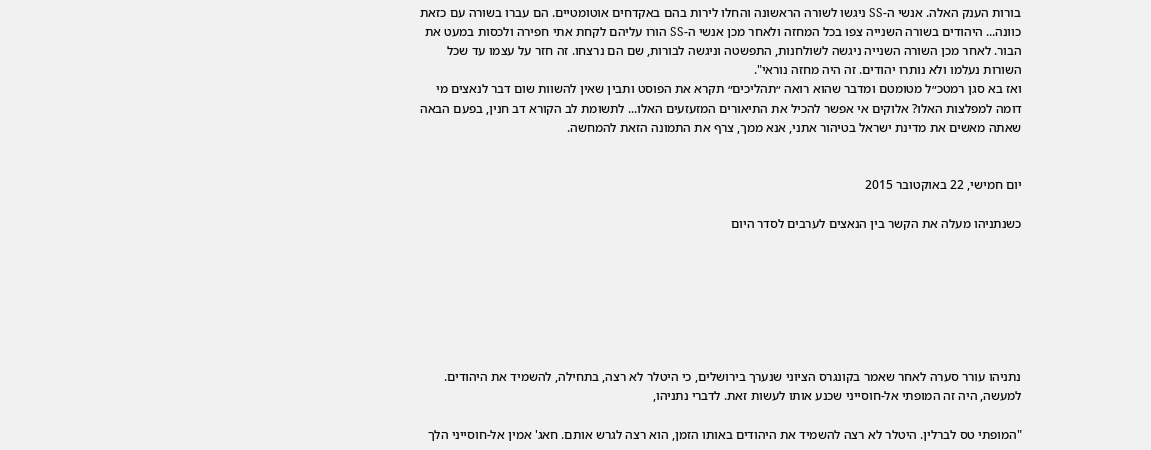בורות הענק האלה. אנשי ה-SS ניגשו לשורה הראשונה והחלו לירות בהם באקדחים אוטומטיים. הם עברו בשורה עם כזאת כוונה... היהודים בשורה השנייה צפו בכל המחזה ולאחר מכן אנשי ה-SS הורו עליהם לקחת אתי חפירה ולכסות במעט את הבור. לאחר מכן השורה השנייה ניגשה לשולחנות, התפשטה וניגשה לבורות, שם הם נרצחו. זה חזר על עצמו עד שכל השורות נעלמו ולא נותרו יהודים. זה היה מחזה נוראי".
ואז בא סגן רמטכ״ל מטומטם ומדבר שהוא רואה ״תהליכים״ תקרא את הפוסט ותבין שאין להשוות שום דבר לנאצים מי דומה למפלצות האלו? אלוקים אי אפשר להכיל את התיאורים המזעזעים האלו... לתשומת לב הקורא דב חנין, בפעם הבאה שאתה מאשים את מדינת ישראל בטיהור אתני, אנא ממך, צרף את התמונה הזאת להמחשה.


יום חמישי, 22 באוקטובר 2015

כשנתניהו מעלה את הקשר בין הנאצים לערבים לסדר היום







נתניהו עורר סערה לאחר שאמר בקונגרס הציוני שנערך בירושלים, כי היטלר לא רצה, בתחילה, להשמיד את היהודים. למעשה, היה זה המופתי אל-חוסייני שכנע אותו לעשות זאת. לדברי נתניהו,

"המופתי טס לברלין. היטלר לא רצה להשמיד את היהודים באותו הזמן, הוא רצה לגרש אותם. חאג' אמין אל-חוסייני הלך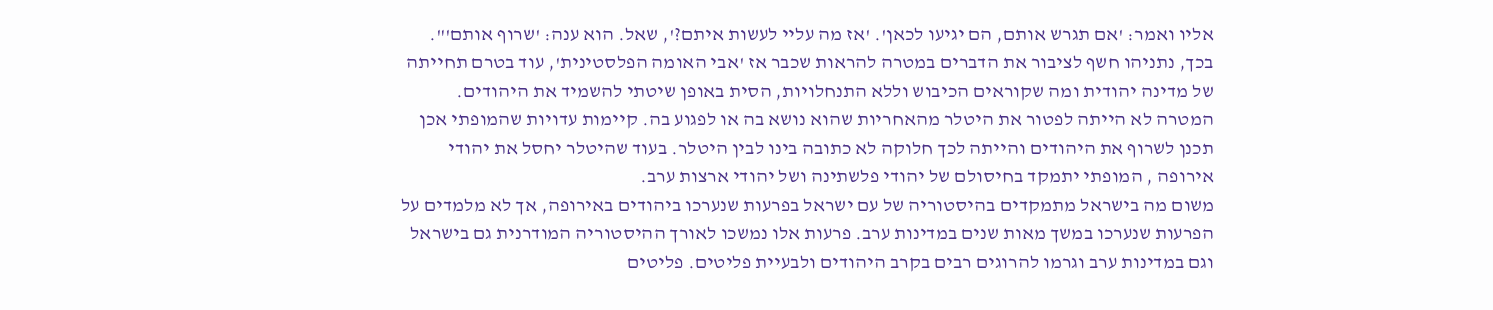אליו ואמר: 'אם תגרש אותם, הם יגיעו לכאן'. 'אז מה עליי לעשות איתם?', שאל. הוא ענה: 'שרוף אותם'".
בכך, נתניהו חשף לציבור את הדברים במטרה להראות שכבר אז 'אבי האומה הפלסטינית', עוד בטרם תחייתה של מדינה יהודית ומה שקוראים הכיבוש וללא התנחלויות, הסית באופן שיטתי להשמיד את היהודים. המטרה לא הייתה לפטור את היטלר מהאחריות שהוא נושא בה או לפגוע בה. קיימות עדויות שהמופתי אכן תכנן לשרוף את היהודים והייתה לכך חלוקה לא כתובה בינו לבין היטלר. בעוד שהיטלר יחסל את יהודי אירופה , המופתי יתמקד בחיסולם של יהודי פלשתינה ושל יהודי ארצות ערב.
משום מה בישראל מתמקדים בהיסטוריה של עם ישראל בפרעות שנערכו ביהודים באירופה, אך לא מלמדים על הפרעות שנערכו במשך מאות שנים במדינות ערב. פרעות אלו נמשכו לאורך ההיסטוריה המודרנית גם בישראל וגם במדינות ערב וגרמו להרוגים רבים בקרב היהודים ולבעיית פליטים. פליטים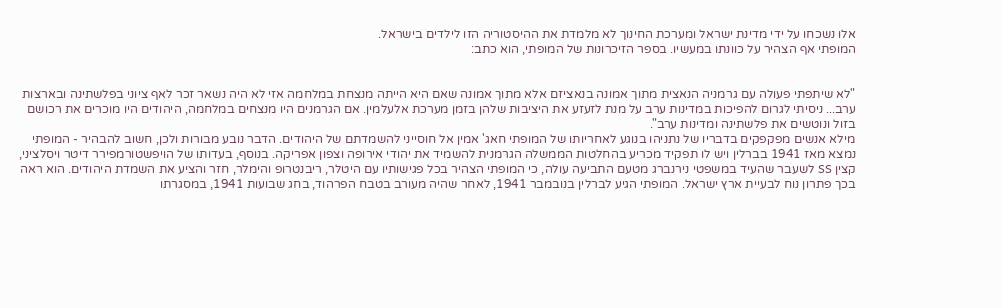אלו נשכחו על ידי מדינת ישראל ומערכת החינוך לא מלמדת את ההיסטוריה הזו לילדים בישראל.
המופתי אף הצהיר על כוונתו במעשיו. בספר הזיכרונות של המופתי, הוא כתב:


"לא שיתפתי פעולה עם גרמניה הנאצית מתוך אמונה בנאציזם אלא מתוך אמונה שאם היא הייתה מנצחת במלחמה אזי לא היה נשאר זכר לאף ציוני בפלשתינה ובארצות ערב... ניסיתי לגרום להפיכות במדינות ערב על מנת לזעזע את היציבות שלהן בזמן מערכת אלעלמין. אם הגרמנים היו מנצחים במלחמה, היהודים היו מוכרים את רכושם בזול ונוטשים את פלשתינה ומדינות ערב".
מילא אנשים מפקפקים בדבריו של נתניהו בנוגע לאחריותו של המופתי חאג' אמין אל חוסייני להשמדתם של היהודים. הדבר נובע מבורות ולכן, חשוב להבהיר - המופתי נמצא מאז 1941 בברלין ויש לו תפקיד מכריע בהחלטות הממשלה הגרמנית להשמיד את יהודי אירופה וצפון אפריקה. בנוסף, בעדותו של הויפשטורמפירר דיטר ויסלציני, קצין SS לשעבר שהעיד במשפטי נירנברג מטעם התביעה עולה, כי המופתי הצהיר בכל פגישותיו עם היטלר, ריבנטרופ והימלר, חזר והציע את השמדת היהודים. הוא ראה בכך פתרון נוח לבעיית ארץ ישראל. המופתי הגיע לברלין בנובמבר 1941, לאחר שהיה מעורב בטבח הפרהוד, בחג שבועות 1941, במסגרתו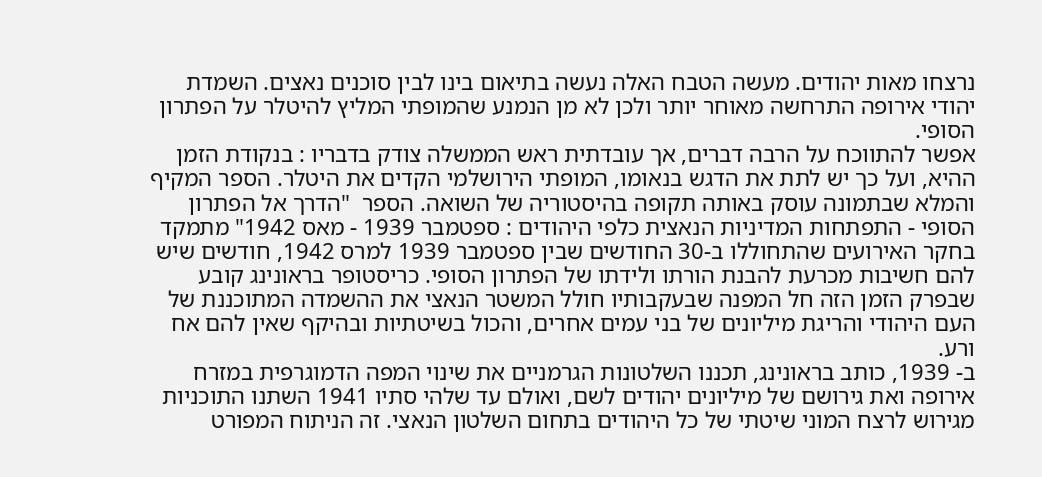נרצחו מאות יהודים. מעשה הטבח האלה נעשה בתיאום בינו לבין סוכנים נאצים. השמדת יהודי אירופה התרחשה מאוחר יותר ולכן לא מן הנמנע שהמופתי המליץ להיטלר על הפתרון הסופי.
אפשר להתווכח על הרבה דברים, אך עובדתית ראש הממשלה צודק בדבריו : בנקודת הזמן ההיא, ועל כך יש לתת את הדגש בנאומו, המופתי הירושלמי הקדים את היטלר. הספר המקיף והמלא שבתמונה עוסק באותה תקופה בהיסטוריה של השואה. הספר  "הדרך אל הפתרון הסופי - התפתחות המדיניות הנאצית כלפי היהודים : ספטמבר 1939 - מאס 1942" מתמקד בחקר האירועים שהתחוללו ב-30 החודשים שבין ספטמבר 1939 למרס 1942, חודשים שיש להם חשיבות מכרעת להבנת הורתו ולידתו של הפתרון הסופי. כריסטופר בראונינג קובע שבפרק הזמן הזה חל המפנה שבעקבותיו חולל המשטר הנאצי את ההשמדה המתוכננת של העם היהודי והריגת מיליונים של בני עמים אחרים, והכול בשיטתיות ובהיקף שאין להם אח ורע.
ב- 1939, כותב בראונינג, תכננו השלטונות הגרמניים את שינוי המפה הדמוגרפית במזרח אירופה ואת גירושם של מיליונים יהודים לשם, ואולם עד שלהי סתיו 1941 השתנו התוכניות מגירוש לרצח המוני שיטתי של כל היהודים בתחום השלטון הנאצי. זה הניתוח המפורט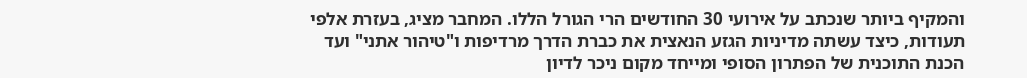והמקיף ביותר שנכתב על אירועי 30 החודשים הרי הגורל הללו. המחבר מציג, בעזרת אלפי תעודות, כיצד עשתה מדיניות הגזע הנאצית את כברת הדרך מרדיפות ו"טיהור אתני" ועד הכנת התוכנית של הפתרון הסופי ומייחד מקום ניכר לדיון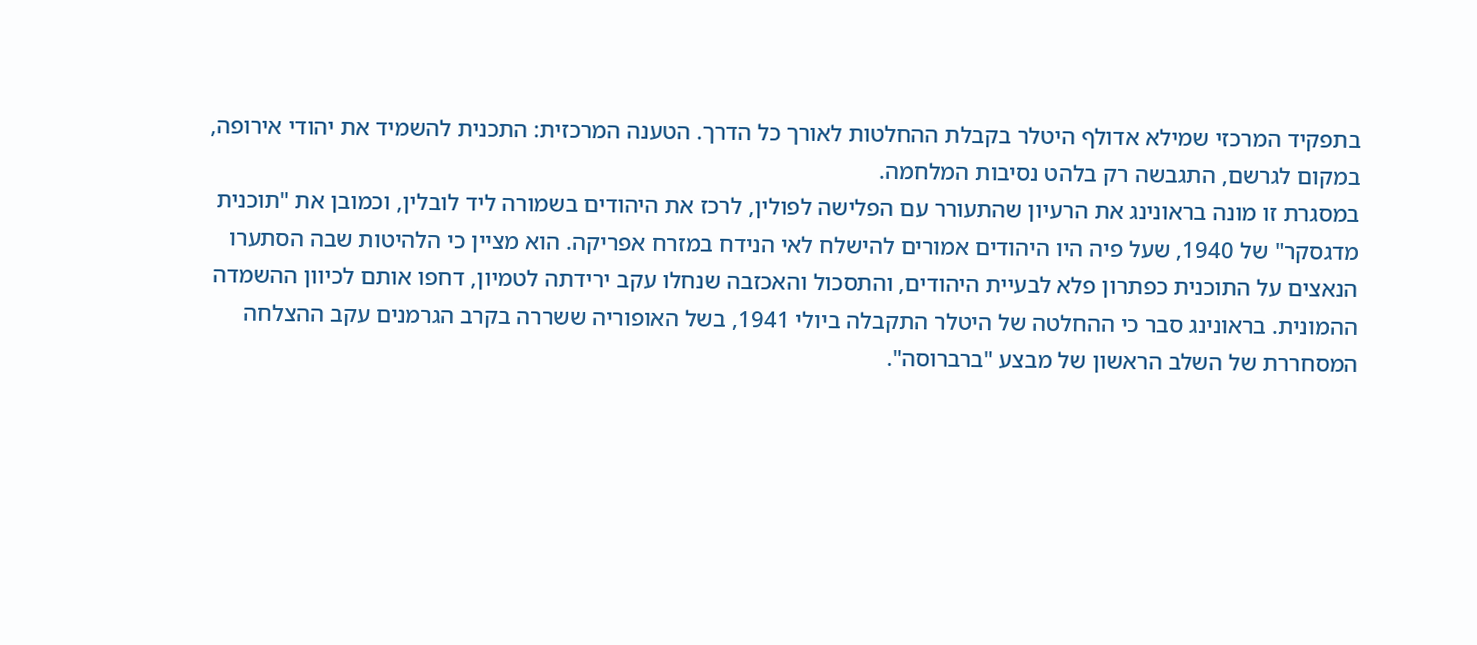בתפקיד המרכזי שמילא אדולף היטלר בקבלת ההחלטות לאורך כל הדרך. הטענה המרכזית: התכנית להשמיד את יהודי אירופה, במקום לגרשם, התגבשה רק בלהט נסיבות המלחמה.
במסגרת זו מונה בראונינג את הרעיון שהתעורר עם הפלישה לפולין, לרכז את היהודים בשמורה ליד לובלין, וכמובן את "תוכנית מדגסקר" של 1940, שעל פיה היו היהודים אמורים להישלח לאי הנידח במזרח אפריקה. הוא מציין כי הלהיטות שבה הסתערו הנאצים על התוכנית כפתרון פלא לבעיית היהודים, והתסכול והאכזבה שנחלו עקב ירידתה לטמיון, דחפו אותם לכיוון ההשמדה ההמונית. בראונינג סבר כי ההחלטה של היטלר התקבלה ביולי 1941, בשל האופוריה ששררה בקרב הגרמנים עקב ההצלחה המסחררת של השלב הראשון של מבצע "ברברוסה".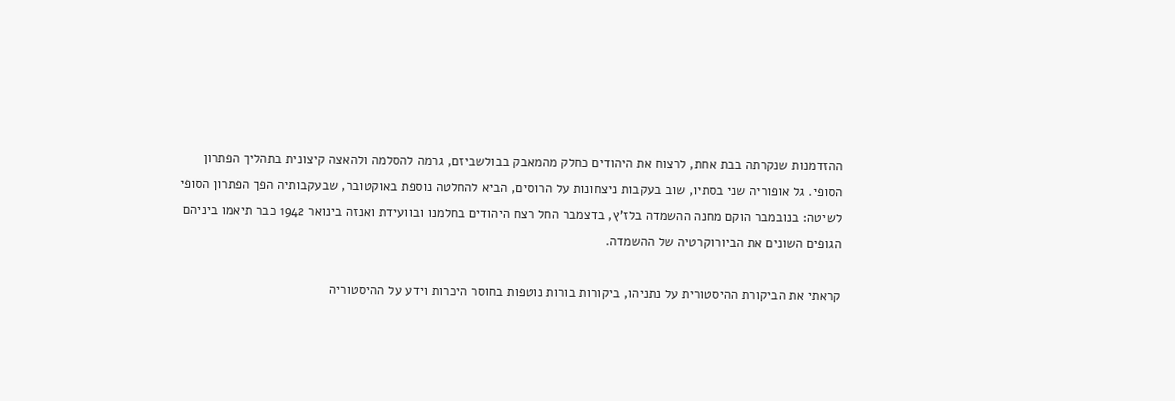ההזדמנות שנקרתה בבת אחת, לרצוח את היהודים כחלק מהמאבק בבולשביזם, גרמה להסלמה ולהאצה קיצונית בתהליך הפתרון הסופי. גל אופוריה שני בסתיו, שוב בעקבות ניצחונות על הרוסים, הביא להחלטה נוספת באוקטובר, שבעקבותיה הפך הפתרון הסופי לשיטה: בנובמבר הוקם מחנה ההשמדה בלז'ץ, בדצמבר החל רצח היהודים בחלמנו ובוועידת ואנזה בינואר 1942 כבר תיאמו ביניהם הגופים השונים את הביורוקרטיה של ההשמדה.

קראתי את הביקורת ההיסטורית על נתניהו, ביקורות בורות נוטפות בחוסר היכרות וידע על ההיסטוריה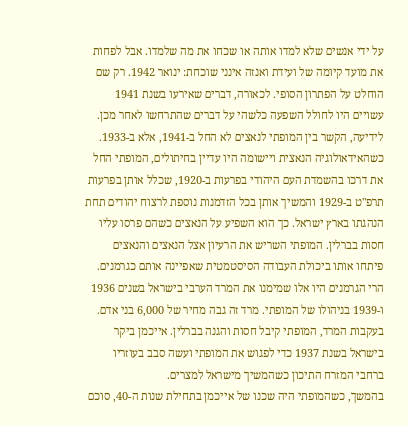על ידי אנשים שלא למדו אותה או שכחו את מה שלמדו. אבל לפחות את מועד קיומה של ועידת ואנזה אינני שוכחת: ינואר 1942. רק שם הוחלט על הפתרון הסופי. לכאורה, דברים שאירעו בשנת 1941 עשויים היו לחולל השפעה כלשהי על דברים שהתרחשו לאחר מכן. לידיעה, הקשר בין המופתי לנאצים לא החל ב-1941, אלא ב-1933. כשהאידאולוגיה הנאצית ויישומה היו עדיין בחיתולים, המופתי החל את דרכו בהשמדת העם היהודי בפרעות ב-1920, שכלל אותן בפרעות תרפ"ט ב-1929 והמשיך אותן בכל הזדמנות נוספת לרצוח יהודים תחת הנהגתו בארץ ישראל. כך הוא השפיע על הנאצים כשהם פרסו עליו חסות בברלין. המופתי השריש את הרעיון אצל הנאצים והנאצים פיתחו אותו ביכולת העבודה הסיסטמטית שאפיינה אותם כגרמנים.
הרי הגרמנים היו אלו שמימנו את המרד הערבי בישראל בשנים 1936 ו-1939 בניהולו של המופתי. מרד זה גבה מחיר של 6,000 בני אדם. בעקבות המרד, המופתי קיבל חסות והגנה בברלין. אייכמן ביקר בישראל בשנת 1937 כדי לפגוש את המופתי ועשה סבב בעוזריו ברחבי המזרח התיכון כשהמשיך מישראל למצרים.
בהמשך, כשהמופתי היה שכנו של אייכמן בתחילת שנות ה-40, סוכם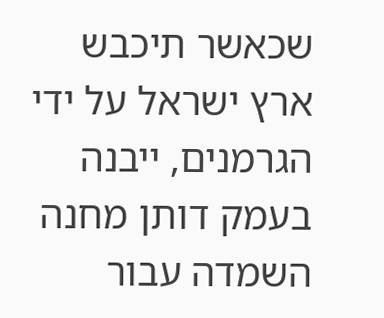שכאשר תיכבש ארץ ישראל על ידי הגרמנים, ייבנה בעמק דותן מחנה השמדה עבור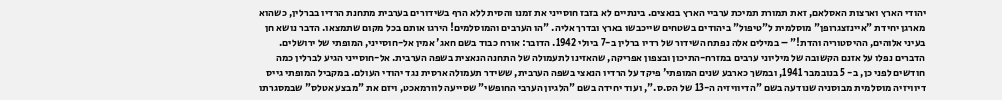יהודי הארץ וארצות האסלאם, זאת תמורת תמיכת ערביי הארץ בנאצים. בינתיים לא בזבז חוסייני את זמנו והסית ללא הרף בשידורים בערבית מתחנת הרדיו בברלין, כשהוא מארגן יחידת "איינזצגרופן" מוסלמית ל"טיפול" ביהודים בשטחים שייכבשו בארץ ובדרך אליה. "הו הערבים והמוסלמים! הירגו אותם בכל מקום שתמצאו. הדבר נושא חן בעיני אלוהים, ההיסטוריה והדת!" – במילים אלה נפתח השידור של רדיו ברלין ב-7 ביולי 1942. הדובר: אורח כבוד בשם חאג' אמין אל-חוסייני, המופתי של ירושלים. הדברים נפלו על אזנם הקשובה של מיליוני ערבים במזרח-התיכון ובצפון אפריקה, שהאזינו לתעמולה של התחנה הנאצית בשפה הערבית. אל-חוסייני הגיע לברלין כמה חודשים לפני כן, ב- 5 בנובמבר 1941, ובמשך כארבע שנים המופתי' פיקד על הרדיו הנאצי בשפה הערבית, ששידר תעמולה ארסית נגד יהודי העולם. במקביל המופתי גייס דיוויזיה מוסלמית מבוסניה שנודעה בשם "הדיוויזיה ה-13 של הס.ס.", ועוד יחידה בשם "הלגיון הערבי החופשי" שסייעה לוורמאכט, ויזם את "מבצע אטלס" שבמסגרתו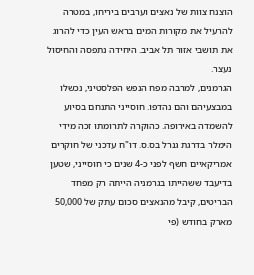הוצנח צוות של נאצים וערבים ביריחו, במטרה להרעיל את מקורות המים בראש העין כדי להרוג את תושבי אזור תל אביב. היחידה נתפסה והחיסול נעצר.
הגרמנים, למרבה מפח הנפש הפלסטיני, נכשלו במבצעיהם והם נהדפו. חוסייני התנחם בסיוע להשמדה באירופה. כהוקרה לתרומתו זכה מידי הימלר בדרגת גנרל בס.ס. דו"ח עדכני של חוקרים אמריקאיים חשף לפני כ-4 שנים כי חוסייני, שטען בדיעבד ששהייתו בגרמניה הייתה רק מפחד הבריטים, קיבל מהנאצים סכום עתק של 50,000 מארק בחודש (פי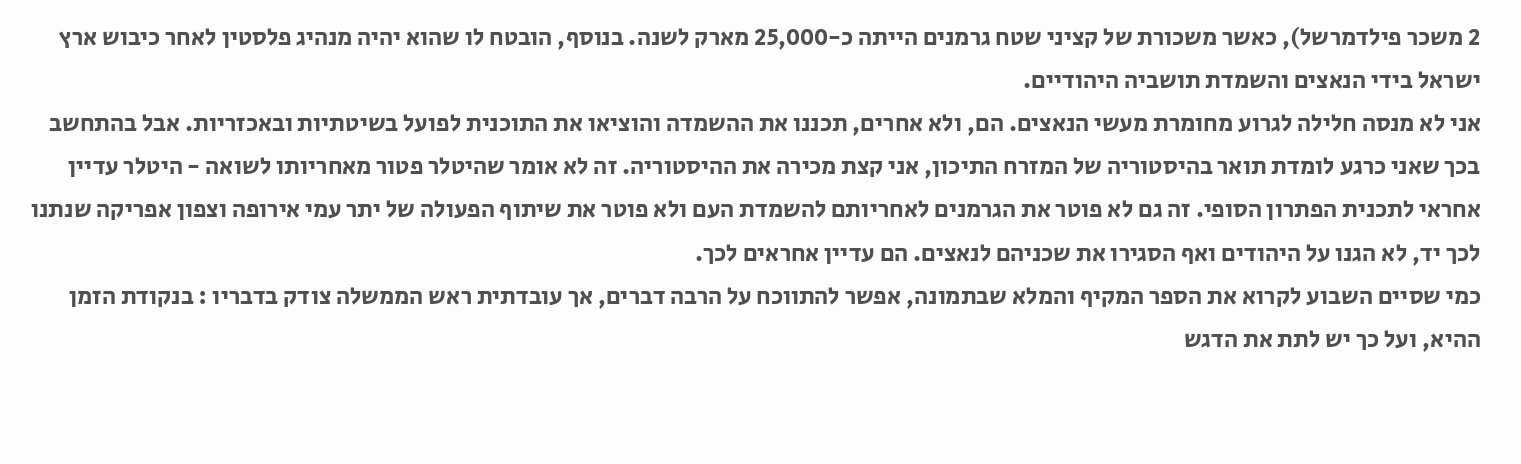2 משכר פילדמרשל), כאשר משכורת של קציני שטח גרמנים הייתה כ-25,000 מארק לשנה. בנוסף, הובטח לו שהוא יהיה מנהיג פלסטין לאחר כיבוש ארץ ישראל בידי הנאצים והשמדת תושביה היהודיים.
אני לא מנסה חלילה לגרוע מחומרת מעשי הנאצים. הם, ולא אחרים, תכננו את ההשמדה והוציאו את התוכנית לפועל בשיטתיות ובאכזריות. אבל בהתחשב בכך שאני כרגע לומדת תואר בהיסטוריה של המזרח התיכון, אני קצת מכירה את ההיסטוריה. זה לא אומר שהיטלר פטור מאחריותו לשואה - היטלר עדיין אחראי לתכנית הפתרון הסופי. זה גם לא פוטר את הגרמנים לאחריותם להשמדת העם ולא פוטר את שיתוף הפעולה של יתר עמי אירופה וצפון אפריקה שנתנו לכך יד, לא הגנו על היהודים ואף הסגירו את שכניהם לנאצים. הם עדיין אחראים לכך.
כמי שסיים השבוע לקרוא את הספר המקיף והמלא שבתמונה, אפשר להתווכח על הרבה דברים, אך עובדתית ראש הממשלה צודק בדבריו : בנקודת הזמן ההיא, ועל כך יש לתת את הדגש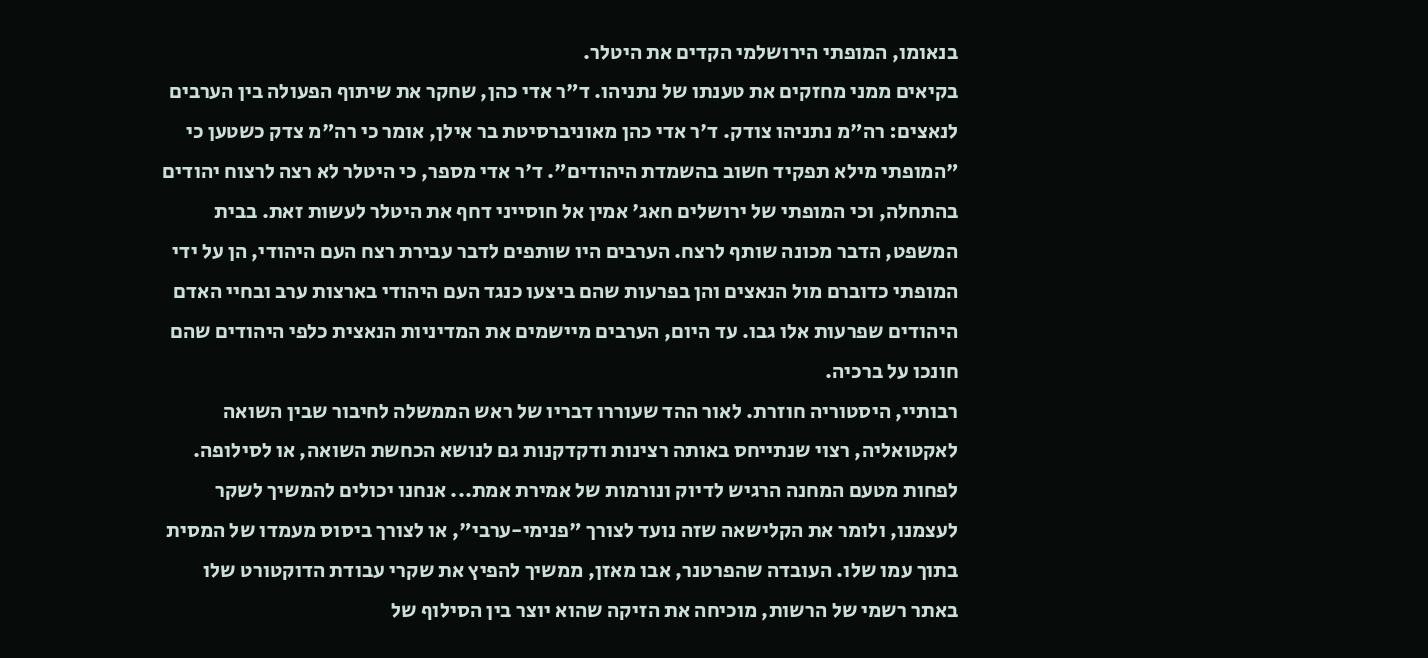בנאומו, המופתי הירושלמי הקדים את היטלר.
בקיאים ממני מחזקים את טענתו של נתניהו. ד"ר אדי כהן, שחקר את שיתוף הפעולה בין הערבים לנאצים: רה"מ נתניהו צודק. ד'ר אדי כהן מאוניברסיטת בר אילן, אומר כי רה"מ צדק כשטען כי "המופתי מילא תפקיד חשוב בהשמדת היהודים". ד'ר אדי מספר, כי היטלר לא רצה לרצוח יהודים בהתחלה, וכי המופתי של ירושלים חאג' אמין אל חוסייני דחף את היטלר לעשות זאת. בבית המשפט, הדבר מכונה שותף לרצח. הערבים היו שותפים לדבר עבירת רצח העם היהודי, הן על ידי המופתי כדוברם מול הנאצים והן בפרעות שהם ביצעו כנגד העם היהודי בארצות ערב ובחיי האדם היהודים שפרעות אלו גבו. עד היום, הערבים מיישמים את המדיניות הנאצית כלפי היהודים שהם חונכו על ברכיה.
רבותיי, היסטוריה חוזרת. לאור ההד שעוררו דבריו של ראש הממשלה לחיבור שבין השואה לאקטואליה, רצוי שנתייחס באותה רצינות ודקדקנות גם לנושא הכחשת השואה, או לסילופה. לפחות מטעם המחנה הרגיש לדיוק ונורמות של אמירת אמת... אנחנו יכולים להמשיך לשקר לעצמנו, ולומר את הקלישאה שזה נועד לצורך "פנימי-ערבי", או לצורך ביסוס מעמדו של המסית בתוך עמו שלו. העובדה שהפרטנר, אבו מאזן, ממשיך להפיץ את שקרי עבודת הדוקטורט שלו באתר רשמי של הרשות, מוכיחה את הזיקה שהוא יוצר בין הסילוף של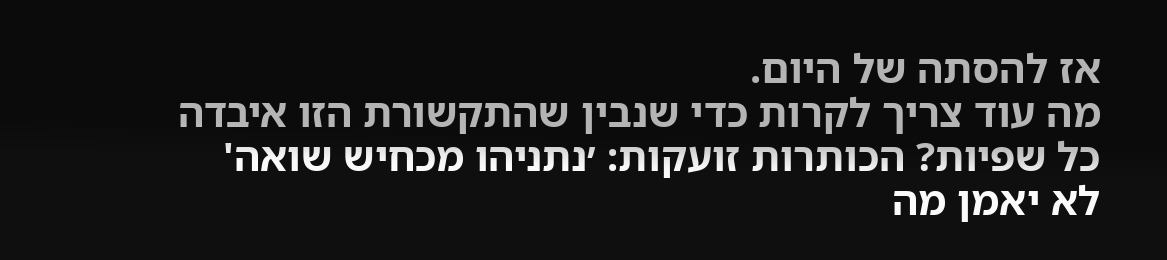אז להסתה של היום.
מה עוד צריך לקרות כדי שנבין שהתקשורת הזו איבדה כל שפיות? הכותרות זועקות: ׳נתניהו מכחיש שואה' לא יאמן מה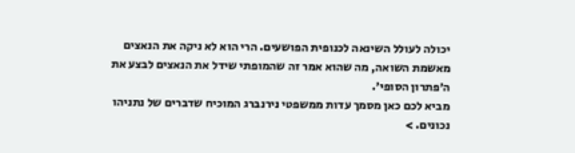יכולה לעולל השינאה לכנופית הפושעים. הרי הוא לא ניקה את הנאצים מאשמת השואה, מה שהוא אמר זה שהמופתי שידל את הנאצים לבצע את ה׳פתרון הסופי׳.
מביא לכם כאן מסמך עדות ממשפטי נירנברג המוכיח שדברים של נתניהו נכונים. >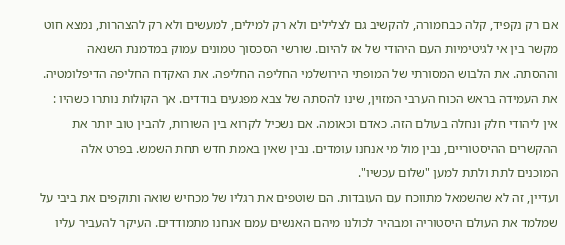אם רק נקפיד, קלה כבחמורה, להקשיב גם לצלילים ולא רק למילים, למעשים ולא רק להצהרות, נמצא חוט מקשר בין אי לגיטימיות העם היהודי של אז להיום. שורשי הסכסוך טמונים עמוק במדמנת השנאה וההסתה. את הלבוש המסורתי של המופתי הירושלמי החליפה החליפה. את האקדח החליפה הדיפלומטיה. את העמידה בראש הכוח הערבי המזוין, שינו להסתה של צבא מפגעים בודדים. אך הקולות נותרו כשהיו : אין ליהודי חלק ונחלה בעולם הזה. כאדם וכאומה. אם נשכיל לקרוא בין השורות, להבין טוב יותר את ההקשרים ההיסטוריים, נבין מול מי אנחנו עומדים. נבין שאין באמת חדש תחת השמש. בפרט אלה המוכנים לתת ולתת למען "שלום עכשיו".
ועדיין, זה לא שהשמאל מתווכח עם העובדות. הם שוטפים את רגליו של מכחיש שואה ותוקפים את ביבי על שמלמד את העולם היסטוריה ומבהיר לכולנו מיהם האנשים עמם אנחנו מתמודדים. העיקר להעביר עליו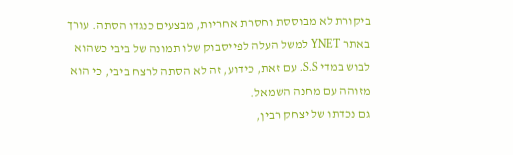ביקורת לא מבוססת וחסרת אחריות, מבצעים כנגדו הסתה. עורך באתר YNET למשל העלה לפייסבוק שלו תמונה של ביבי כשהוא לבוש במדי S.S. עם זאת, כידוע, זה לא הסתה לרצח ביבי, כי הוא מזוהה עם מחנה השמאל.
גם נכדתו של יצחק רבין,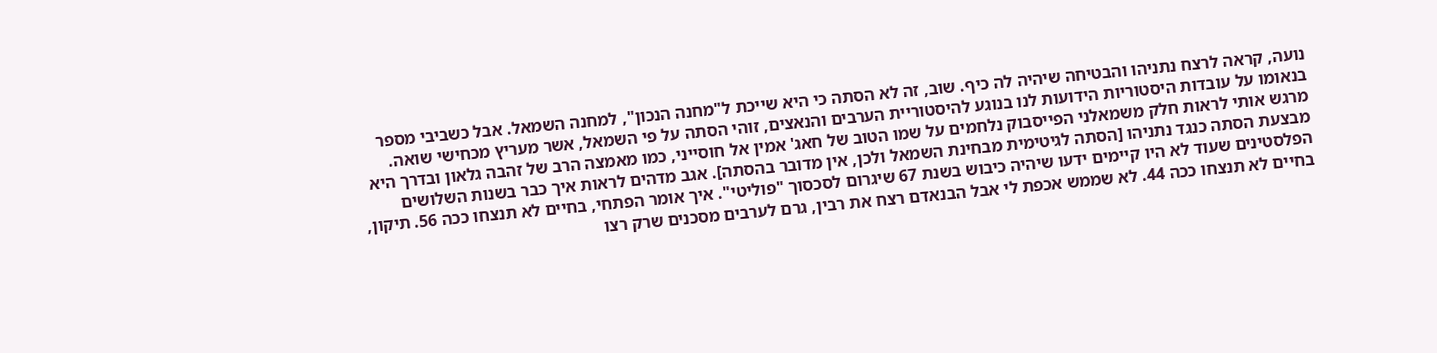נועה, קראה לרצח נתניהו והבטיחה שיהיה לה כיף. שוב, זה לא הסתה כי היא שייכת ל"מחנה הנכון", למחנה השמאל. אבל כשביבי מספר בנאומו על עובדות היסטוריות הידועות לנו בנוגע להיסטוריית הערבים והנאצים, זוהי הסתה על פי השמאל, אשר מעריץ מכחישי שואה.
מרגש אותי לראות חלק משמאלני הפייסבוק נלחמים על שמו הטוב של חאג' אמין אל חוסייני, כמו מאמצה הרב של זהבה גלאון ובדרך היא מבצעת הסתה כנגד נתניהו [הסתה לגיטימית מבחינת השמאל ולכן, אין מדובר בהסתה]. אגב מדהים לראות איך כבר בשנות השלושים הפלסטינים שעוד לא היו קיימים ידעו שיהיה כיבוש בשנת 67 שיגרום לסכסוך "פוליטי". איך אומר הפתחי, בחיים לא תנצחו ככה 56. תיקון, בחיים לא תנצחו ככה 44. לא שממש אכפת לי אבל הבנאדם רצח את רבין, גרם לערבים מסכנים שרק רצו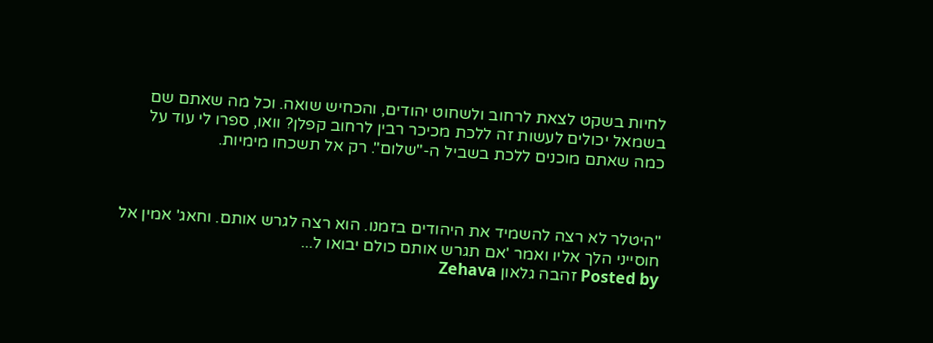לחיות בשקט לצאת לרחוב ולשחוט יהודים, והכחיש שואה. וכל מה שאתם שם בשמאל יכולים לעשות זה ללכת מכיכר רבין לרחוב קפלן? וואו, ספרו לי עוד על כמה שאתם מוכנים ללכת בשביל ה-"שלום". רק אל תשכחו מימיות.



"היטלר לא רצה להשמיד את היהודים בזמנו. הוא רצה לגרש אותם. וחאג' אמין אל חוסייני הלך אליו ואמר 'אם תגרש אותם כולם יבואו ל...
Posted by זהבה גלאון Zehava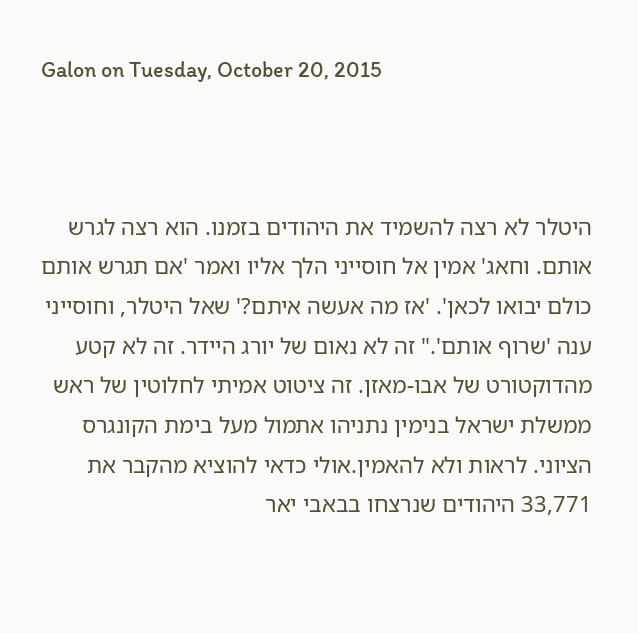Galon on Tuesday, October 20, 2015



היטלר לא רצה להשמיד את היהודים בזמנו. הוא רצה לגרש אותם. וחאג' אמין אל חוסייני הלך אליו ואמר 'אם תגרש אותם כולם יבואו לכאן'. 'אז מה אעשה איתם?' שאל היטלר, וחוסייני ענה 'שרוף אותם'." זה לא נאום של יורג היידר. זה לא קטע מהדוקטורט של אבו-מאזן. זה ציטוט אמיתי לחלוטין של ראש ממשלת ישראל בנימין נתניהו אתמול מעל בימת הקונגרס הציוני. לראות ולא להאמין.אולי כדאי להוציא מהקבר את 33,771 היהודים שנרצחו בבאבי יאר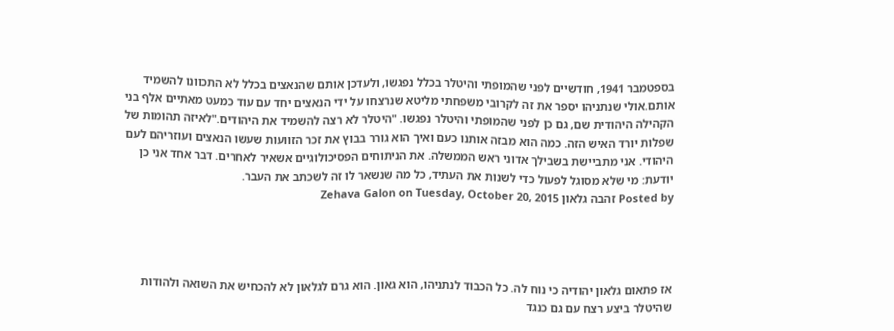בספטמבר 1941, חודשיים לפני שהמופתי והיטלר בכלל נפגשו, ולעדכן אותם שהנאצים בכלל לא התכוונו להשמיד אותם.אולי שנתניהו יספר את זה לקרובי משפחתי מליטא שנרצחו על ידי הנאצים יחד עם עוד כמעט מאתיים אלף בני הקהילה היהודית שם, גם כן לפני שהמופתי והיטלר נפגשו. "היטלר לא רצה להשמיד את היהודים."לאיזה תהומות של שפלות יורד האיש הזה. כמה הוא מבזה אותנו כעם ואיך הוא גורר בבוץ את זכר הזוועות שעשו הנאצים ועוזריהם לעם היהודי. אני מתביישת בשבילך אדוני ראש הממשלה. את הניתוחים הפסיכולוגיים אשאיר לאחרים. דבר אחד אני כן יודעת: מי שלא מסוגל לפעול כדי לשנות את העתיד, כל מה שנשאר לו זה לשכתב את העבר.
Posted by זהבה גלאון Zehava Galon on Tuesday, October 20, 2015




אז פתאום גלאון יהודיה כי נוח לה. כל הכבוד לנתניהו, הוא גאון. הוא גרם לגלאון לא להכחיש את השואה ולהודות שהיטלר ביצע רצח עם גם כנגד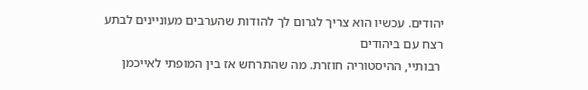יהודים. עכשיו הוא צריך לגרום לך להודות שהערבים מעוניינים לבתע רצח עם ביהודים
 רבותיי, ההיסטוריה חוזרת. מה שהתרחש אז בין המופתי לאייכמן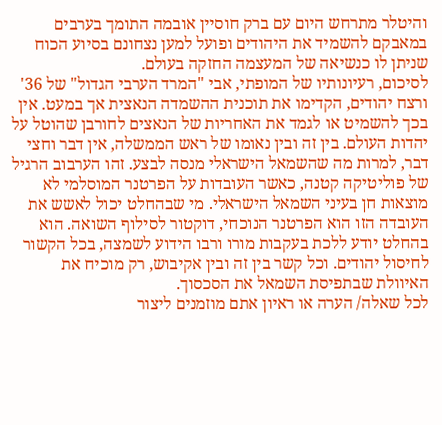והיטלר מתרחש היום עם ברק חוסיין אובמה התומך בערבים במאבקם להשמיד את היהודים ופועל למען נצחונם בסיוע הכוח שניתן לו כנשיאה של המעצמה החזקה בעולם.
לסיכום, רעיונותיו של המופתי, אבי "המרד הערבי הגדול" של 36' ורצח יהודים, הקדימו את תוכנית ההשמדה הנאצית אך במעט. אין בכך להשמיט או לגמד את האחריות של הנאצים לחורבן שהוטל על יהדות העולם. בין זה ובין נאומו של ראש הממשלה, אין דבר וחצי דבר, למרות מה שהשמאל הישראלי מנסה לבצע. זהו הערבוב הרגיל של פוליטיקה קטנה, כאשר העובדות על הפרטנר המוסלמי לא מוצאות חן בעיני השמאל הישראלי. מי שבהחלט יכול לאשש את העובדה הזו הוא הפרטנר הנוכחי, דוקטור לסילוף השואה. הוא בהחלט יודע ללכת בעקבות מורו ורבו הידוע לשמצה, בכל הקשור לחיסול יהודים. וכל קשר בין זה ובין אקיבוש, רק מוכיח את האיוולת שבתפיסת השמאל את הסכסוך.
לכל שאלה/ הערה או ראיון אתם מוזמנים ליצור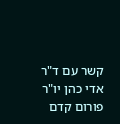קשר עם ד"ר אדי כהן יו"ר פורום קדם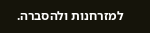למזרחנות ולהסברה.